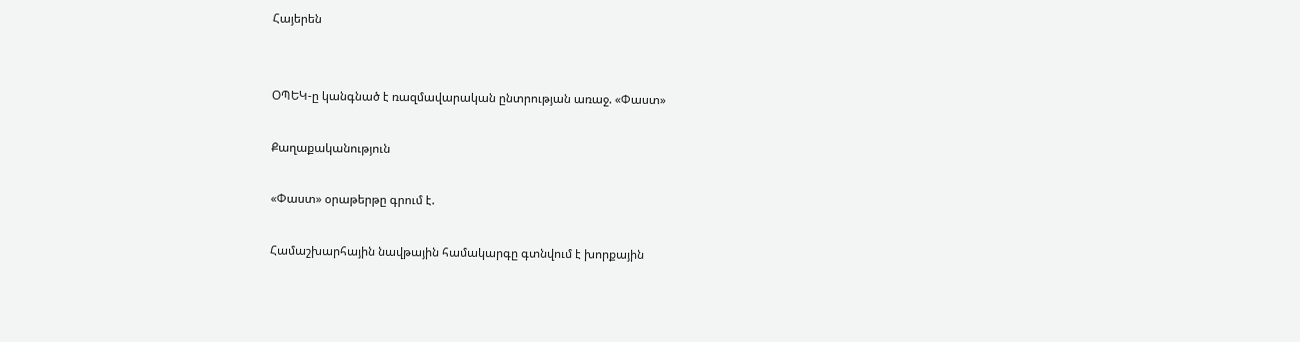Հայերեն


ՕՊԵԿ-ը կանգնած է ռազմավարական ընտրության առաջ. «Փաստ»

Քաղաքականություն

«Փաստ» օրաթերթը գրում է.

Համաշխարհային նավթային համակարգը գտնվում է խորքային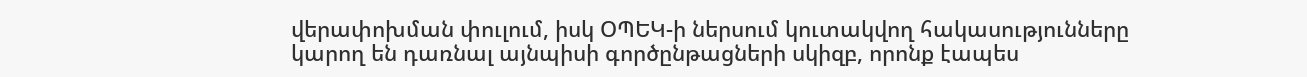վերափոխման փուլում, իսկ ՕՊԵԿ-ի ներսում կուտակվող հակասությունները կարող են դառնալ այնպիսի գործընթացների սկիզբ, որոնք էապես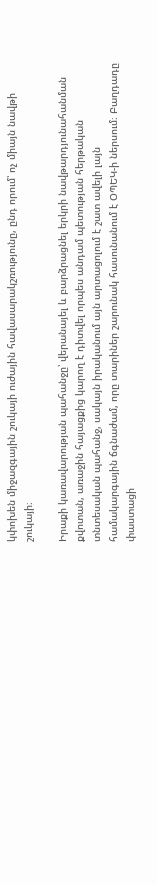կփոխեն միջազգային շուկայի ուժային հավասարակշռությունը, ընդ որում՝ ոչ միայն նավթի շուկայի։

Իրաքի կառավարության պահանջը՝ վերանայել և բարձրացնել երկրի նավթարդյունահանման քվոտան, առաջին հայացքից կարող է դիտվել որպես անդամ պետության հերթական տնտեսական պահանջ, սակայն իրականում այն արտացոլում է շատ ավելի լայն համակարգային ճգնաժամ, որը տարիներ շարունակ հասունանում է ՕՊԵԿ-ի ներսում։ Բաղդադը փաստացի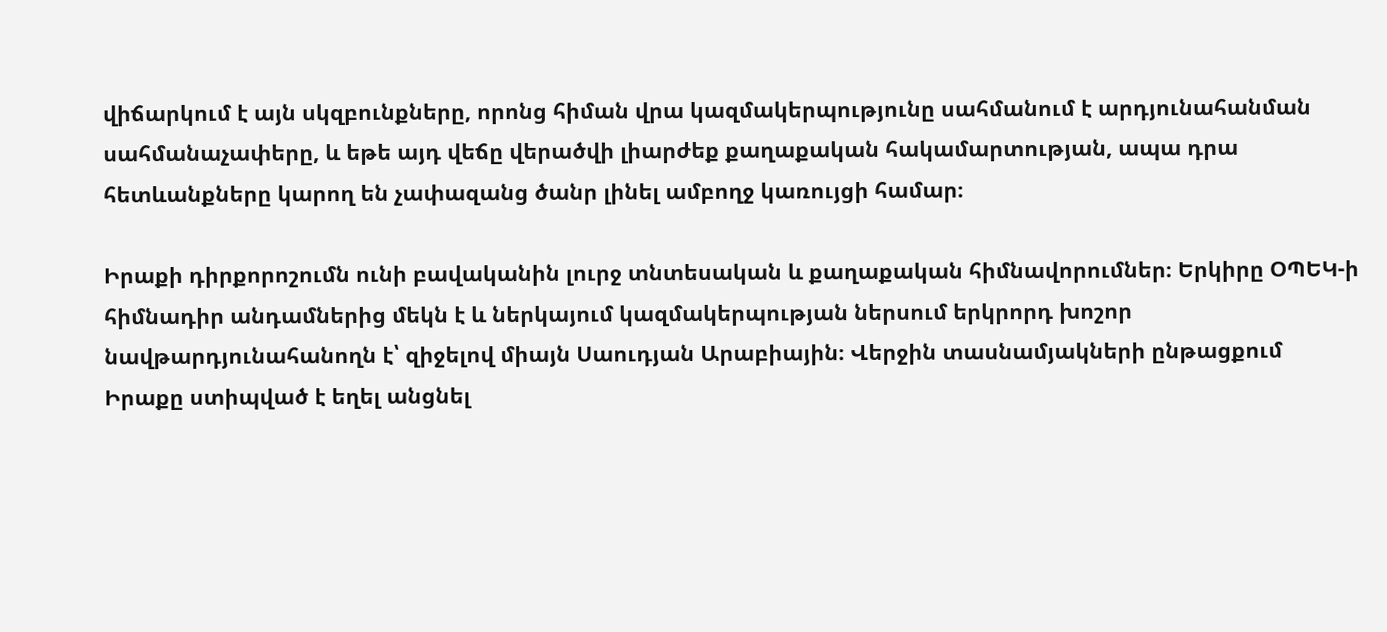վիճարկում է այն սկզբունքները, որոնց հիման վրա կազմակերպությունը սահմանում է արդյունահանման սահմանաչափերը, և եթե այդ վեճը վերածվի լիարժեք քաղաքական հակամարտության, ապա դրա հետևանքները կարող են չափազանց ծանր լինել ամբողջ կառույցի համար։

Իրաքի դիրքորոշումն ունի բավականին լուրջ տնտեսական և քաղաքական հիմնավորումներ։ Երկիրը ՕՊԵԿ-ի հիմնադիր անդամներից մեկն է և ներկայում կազմակերպության ներսում երկրորդ խոշոր նավթարդյունահանողն է՝ զիջելով միայն Սաուդյան Արաբիային։ Վերջին տասնամյակների ընթացքում Իրաքը ստիպված է եղել անցնել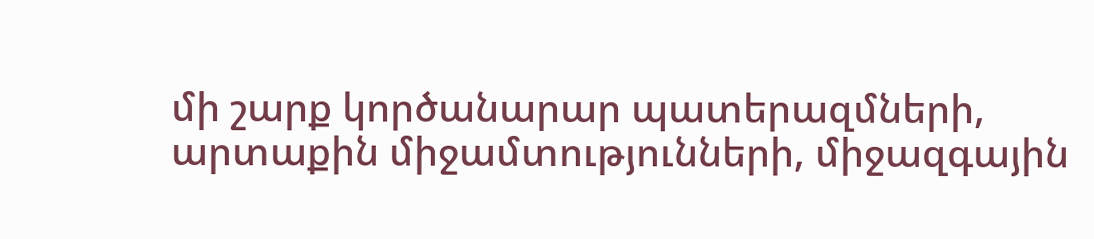մի շարք կործանարար պատերազմների, արտաքին միջամտությունների, միջազգային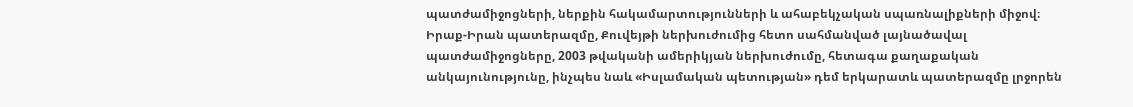պատժամիջոցների, ներքին հակամարտությունների և ահաբեկչական սպառնալիքների միջով։ Իրաք-Իրան պատերազմը, Քուվեյթի ներխուժումից հետո սահմանված լայնածավալ պատժամիջոցները, 2003 թվականի ամերիկյան ներխուժումը, հետագա քաղաքական անկայունությունը, ինչպես նաև «Իսլամական պետության» դեմ երկարատև պատերազմը լրջորեն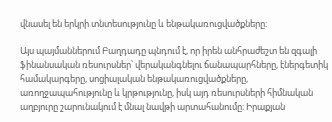վնասել են երկրի տնտեսությունը և ենթակառուցվածքները։

Այս պայմաններում Բաղդադը պնդում է, որ իրեն անհրաժեշտ են զգալի ֆինանսական ռեսուրսներ՝ վերականգնելու ճանապարհները, էներգետիկ համակարգերը, սոցիալական ենթակառուցվածքները, առողջապահությունը և կրթությունը, իսկ այդ ռեսուրսների հիմնական աղբյուրը շարունակում է մնալ նավթի արտահանումը։ Իրաքյան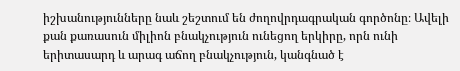իշխանությունները նաև շեշտում են ժողովրդագրական գործոնը։ Ավելի քան քառասուն միլիոն բնակչություն ունեցող երկիրը, որն ունի երիտասարդ և արագ աճող բնակչություն, կանգնած է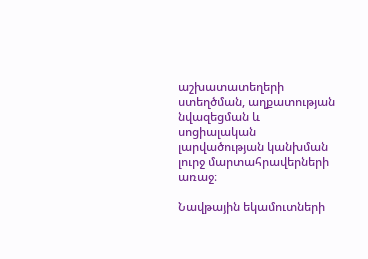աշխատատեղերի ստեղծման, աղքատության նվազեցման և սոցիալական լարվածության կանխման լուրջ մարտահրավերների առաջ։

Նավթային եկամուտների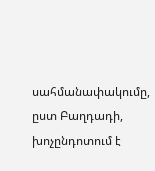սահմանափակումը, ըստ Բաղդադի, խոչընդոտում է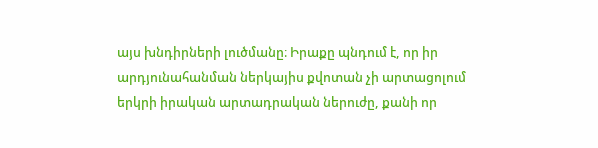այս խնդիրների լուծմանը։ Իրաքը պնդում է, որ իր արդյունահանման ներկայիս քվոտան չի արտացոլում երկրի իրական արտադրական ներուժը, քանի որ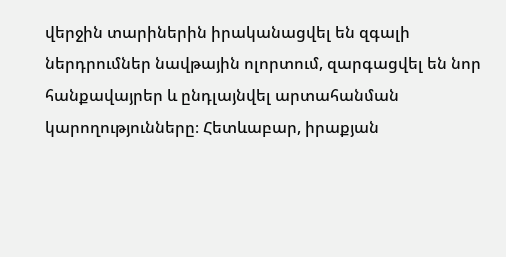վերջին տարիներին իրականացվել են զգալի ներդրումներ նավթային ոլորտում, զարգացվել են նոր հանքավայրեր և ընդլայնվել արտահանման կարողությունները։ Հետևաբար, իրաքյան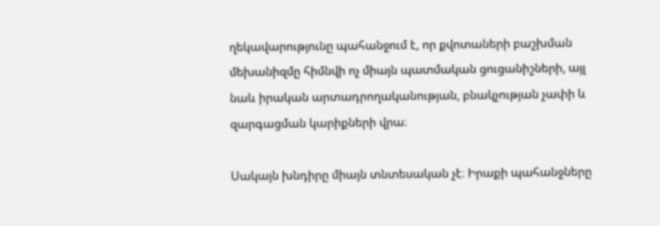ղեկավարությունը պահանջում է, որ քվոտաների բաշխման մեխանիզմը հիմնվի ոչ միայն պատմական ցուցանիշների, այլ նաև իրական արտադրողականության, բնակչության չափի և զարգացման կարիքների վրա։

Սակայն խնդիրը միայն տնտեսական չէ։ Իրաքի պահանջները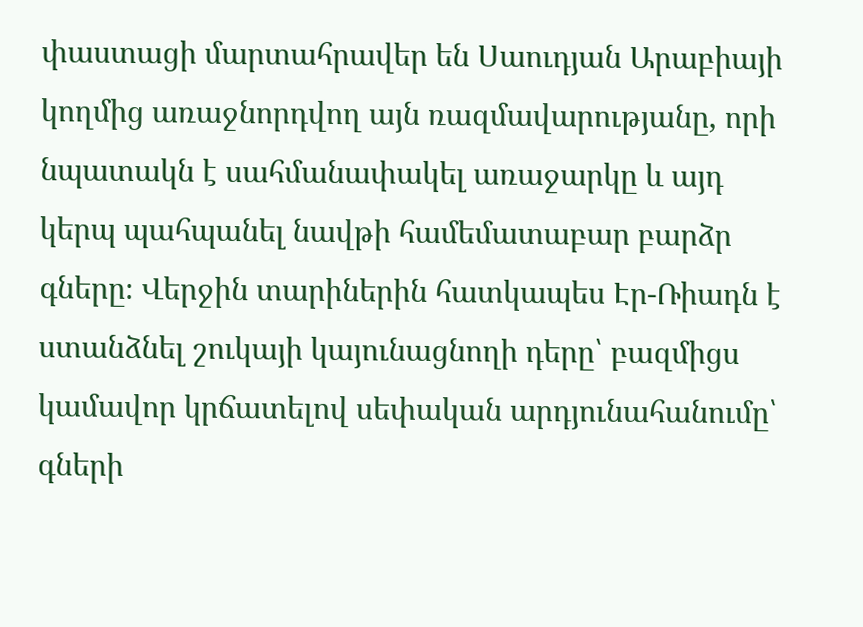փաստացի մարտահրավեր են Սաուդյան Արաբիայի կողմից առաջնորդվող այն ռազմավարությանը, որի նպատակն է սահմանափակել առաջարկը և այդ կերպ պահպանել նավթի համեմատաբար բարձր գները։ Վերջին տարիներին հատկապես Էր-Ռիադն է ստանձնել շուկայի կայունացնողի դերը՝ բազմիցս կամավոր կրճատելով սեփական արդյունահանումը՝ գների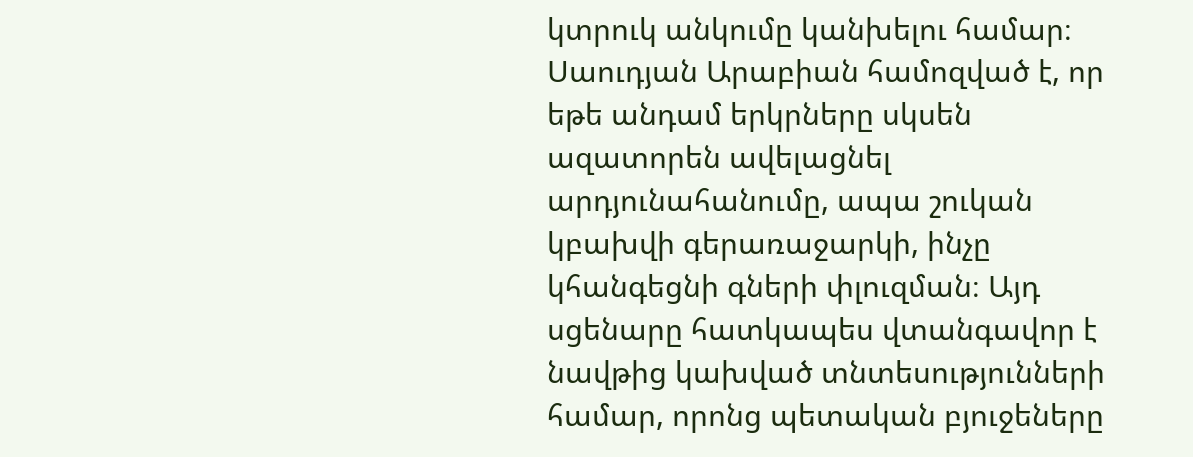կտրուկ անկումը կանխելու համար։ Սաուդյան Արաբիան համոզված է, որ եթե անդամ երկրները սկսեն ազատորեն ավելացնել արդյունահանումը, ապա շուկան կբախվի գերառաջարկի, ինչը կհանգեցնի գների փլուզման։ Այդ սցենարը հատկապես վտանգավոր է նավթից կախված տնտեսությունների համար, որոնց պետական բյուջեները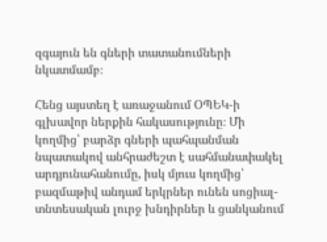զգայուն են գների տատանումների նկատմամբ։

Հենց այստեղ է առաջանում ՕՊԵԿ-ի գլխավոր ներքին հակասությունը։ Մի կողմից՝ բարձր գների պահպանման նպատակով անհրաժեշտ է սահմանափակել արդյունահանումը, իսկ մյուս կողմից՝ բազմաթիվ անդամ երկրներ ունեն սոցիալ-տնտեսական լուրջ խնդիրներ և ցանկանում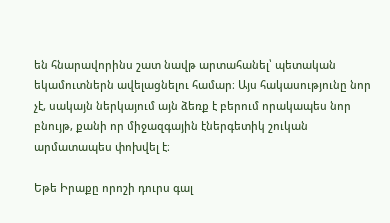են հնարավորինս շատ նավթ արտահանել՝ պետական եկամուտներն ավելացնելու համար։ Այս հակասությունը նոր չէ, սակայն ներկայում այն ձեռք է բերում որակապես նոր բնույթ, քանի որ միջազգային էներգետիկ շուկան արմատապես փոխվել է։

Եթե Իրաքը որոշի դուրս գալ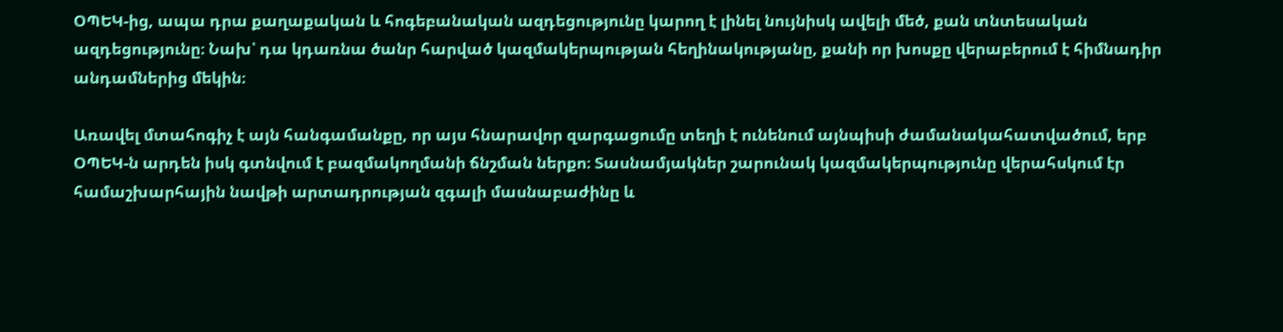ՕՊԵԿ-ից, ապա դրա քաղաքական և հոգեբանական ազդեցությունը կարող է լինել նույնիսկ ավելի մեծ, քան տնտեսական ազդեցությունը։ Նախ՝ դա կդառնա ծանր հարված կազմակերպության հեղինակությանը, քանի որ խոսքը վերաբերում է հիմնադիր անդամներից մեկին։

Առավել մտահոգիչ է այն հանգամանքը, որ այս հնարավոր զարգացումը տեղի է ունենում այնպիսի ժամանակահատվածում, երբ ՕՊԵԿ-ն արդեն իսկ գտնվում է բազմակողմանի ճնշման ներքո։ Տասնամյակներ շարունակ կազմակերպությունը վերահսկում էր համաշխարհային նավթի արտադրության զգալի մասնաբաժինը և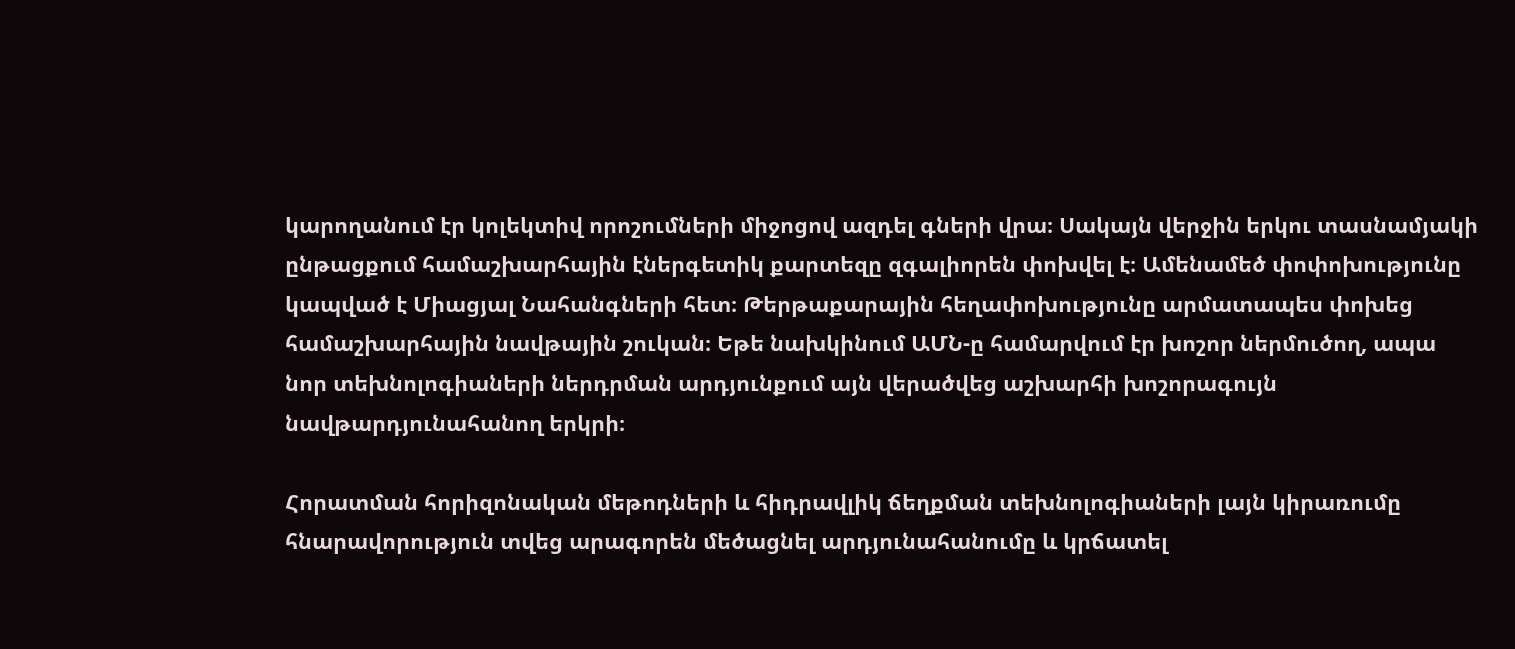կարողանում էր կոլեկտիվ որոշումների միջոցով ազդել գների վրա։ Սակայն վերջին երկու տասնամյակի ընթացքում համաշխարհային էներգետիկ քարտեզը զգալիորեն փոխվել է։ Ամենամեծ փոփոխությունը կապված է Միացյալ Նահանգների հետ։ Թերթաքարային հեղափոխությունը արմատապես փոխեց համաշխարհային նավթային շուկան։ Եթե նախկինում ԱՄՆ-ը համարվում էր խոշոր ներմուծող, ապա նոր տեխնոլոգիաների ներդրման արդյունքում այն վերածվեց աշխարհի խոշորագույն նավթարդյունահանող երկրի։

Հորատման հորիզոնական մեթոդների և հիդրավլիկ ճեղքման տեխնոլոգիաների լայն կիրառումը հնարավորություն տվեց արագորեն մեծացնել արդյունահանումը և կրճատել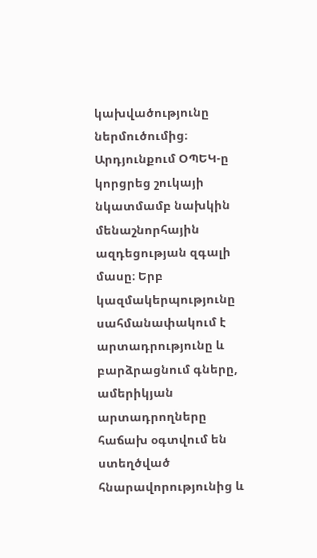կախվածությունը ներմուծումից։ Արդյունքում ՕՊԵԿ-ը կորցրեց շուկայի նկատմամբ նախկին մենաշնորհային ազդեցության զգալի մասը։ Երբ կազմակերպությունը սահմանափակում է արտադրությունը և բարձրացնում գները, ամերիկյան արտադրողները հաճախ օգտվում են ստեղծված հնարավորությունից և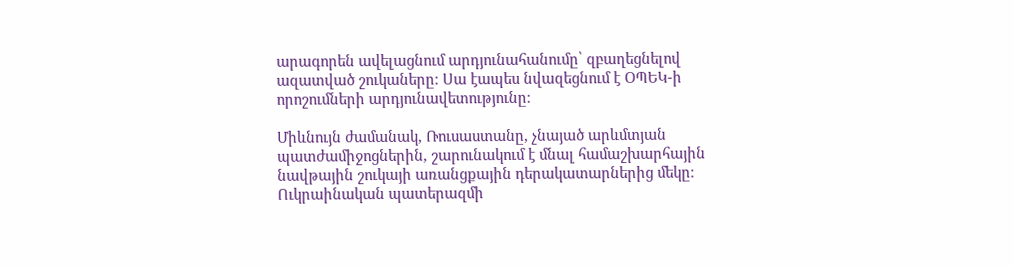արագորեն ավելացնում արդյունահանումը՝ զբաղեցնելով ազատված շուկաները։ Սա էապես նվազեցնում է ՕՊԵԿ-ի որոշումների արդյունավետությունը։

Միևնույն ժամանակ, Ռուսաստանը, չնայած արևմտյան պատժամիջոցներին, շարունակում է մնալ համաշխարհային նավթային շուկայի առանցքային դերակատարներից մեկը։ Ուկրաինական պատերազմի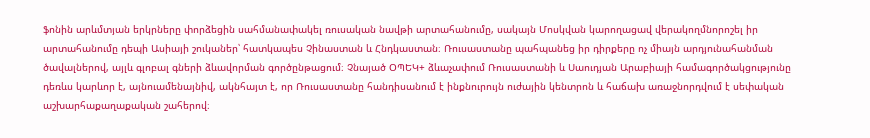ֆոնին արևմտյան երկրները փորձեցին սահմանափակել ռուսական նավթի արտահանումը, սակայն Մոսկվան կարողացավ վերակողմնորոշել իր արտահանումը դեպի Ասիայի շուկաներ՝ հատկապես Չինաստան և Հնդկաստան։ Ռուսաստանը պահպանեց իր դիրքերը ոչ միայն արդյունահանման ծավալներով, այլև գլոբալ գների ձևավորման գործընթացում։ Չնայած ՕՊԵԿ+ ձևաչափում Ռուսաստանի և Սաուդյան Արաբիայի համագործակցությունը դեռևս կարևոր է, այնուամենայնիվ, ակնհայտ է, որ Ռուսաստանը հանդիսանում է ինքնուրույն ուժային կենտրոն և հաճախ առաջնորդվում է սեփական աշխարհաքաղաքական շահերով։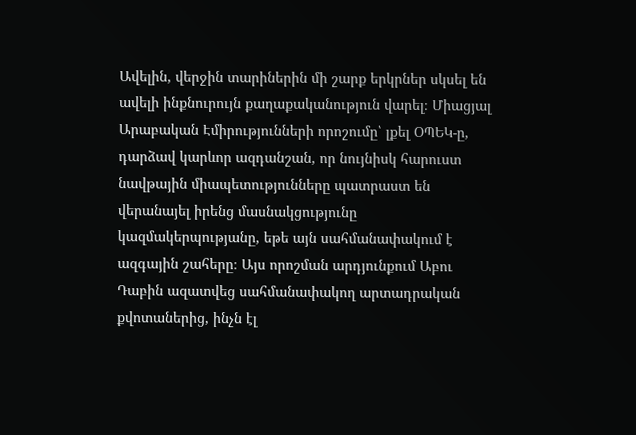Ավելին, վերջին տարիներին մի շարք երկրներ սկսել են ավելի ինքնուրույն քաղաքականություն վարել։ Միացյալ Արաբական Էմիրությունների որոշումը՝ լքել ՕՊԵԿ-ը, դարձավ կարևոր ազդանշան, որ նույնիսկ հարուստ նավթային միապետությունները պատրաստ են վերանայել իրենց մասնակցությունը կազմակերպությանը, եթե այն սահմանափակում է ազգային շահերը։ Այս որոշման արդյունքում Աբու Դաբին ազատվեց սահմանափակող արտադրական քվոտաներից, ինչն էլ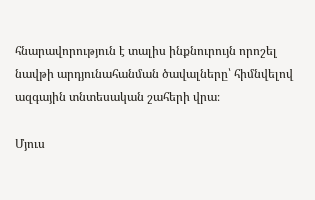հնարավորություն է տալիս ինքնուրույն որոշել նավթի արդյունահանման ծավալները՝ հիմնվելով ազգային տնտեսական շահերի վրա։

Մյուս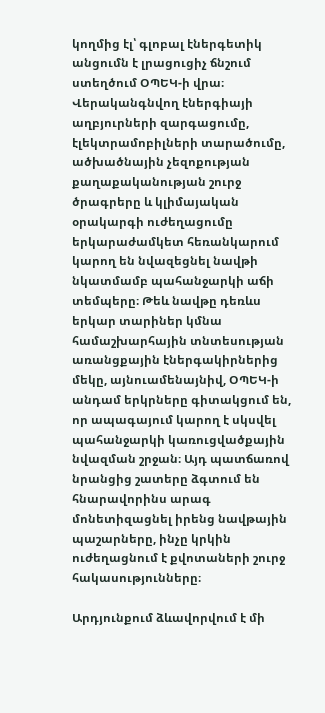կողմից էլ՝ գլոբալ էներգետիկ անցումն է լրացուցիչ ճնշում ստեղծում ՕՊԵԿ-ի վրա։ Վերականգնվող էներգիայի աղբյուրների զարգացումը, էլեկտրամոբիլների տարածումը, ածխածնային չեզոքության քաղաքականության շուրջ ծրագրերը և կլիմայական օրակարգի ուժեղացումը երկարաժամկետ հեռանկարում կարող են նվազեցնել նավթի նկատմամբ պահանջարկի աճի տեմպերը։ Թեև նավթը դեռևս երկար տարիներ կմնա համաշխարհային տնտեսության առանցքային էներգակիրներից մեկը, այնուամենայնիվ, ՕՊԵԿ-ի անդամ երկրները գիտակցում են, որ ապագայում կարող է սկսվել պահանջարկի կառուցվածքային նվազման շրջան։ Այդ պատճառով նրանցից շատերը ձգտում են հնարավորինս արագ մոնետիզացնել իրենց նավթային պաշարները, ինչը կրկին ուժեղացնում է քվոտաների շուրջ հակասությունները։

Արդյունքում ձևավորվում է մի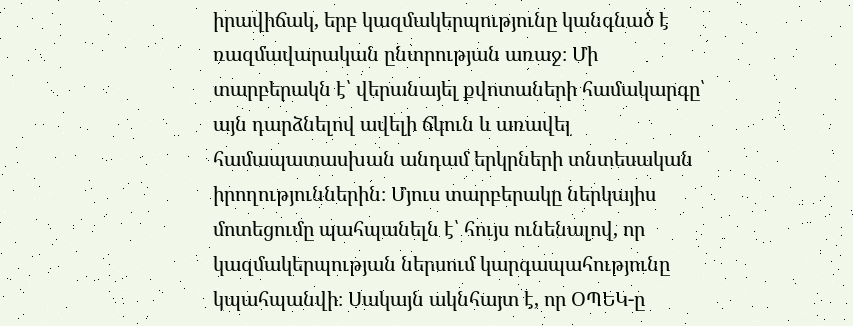իրավիճակ, երբ կազմակերպությունը կանգնած է ռազմավարական ընտրության առաջ։ Մի տարբերակն է՝ վերանայել քվոտաների համակարգը՝ այն դարձնելով ավելի ճկուն և առավել համապատասխան անդամ երկրների տնտեսական իրողություններին։ Մյուս տարբերակը ներկայիս մոտեցումը պահպանելն է՝ հույս ունենալով, որ կազմակերպության ներսում կարգապահությունը կպահպանվի։ Սակայն ակնհայտ է, որ ՕՊԵԿ-ը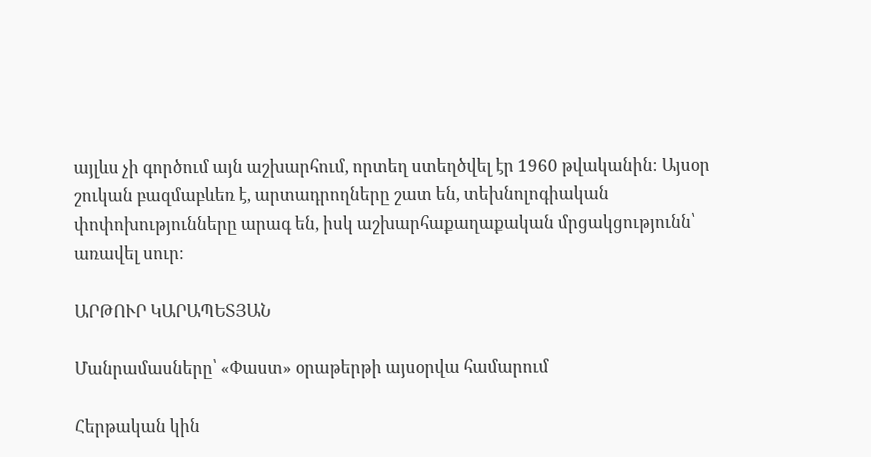այլևս չի գործում այն աշխարհում, որտեղ ստեղծվել էր 1960 թվականին։ Այսօր շուկան բազմաբևեռ է, արտադրողները շատ են, տեխնոլոգիական փոփոխությունները արագ են, իսկ աշխարհաքաղաքական մրցակցությունն՝ առավել սուր։

ԱՐԹՈՒՐ ԿԱՐԱՊԵՏՅԱՆ

Մանրամասները՝ «Փաստ» օրաթերթի այսօրվա համարում

Հերթական կին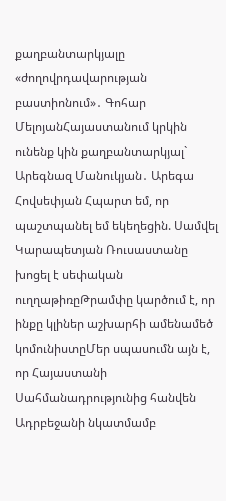քաղբանտարկյալը «ժողովրդավարության բաստիոնում»․ Գոհար ՄելոյանՀայաստանում կրկին ունենք կին քաղբանտարկյալ` Արեգնազ Մանուկյան․ Արեգա Հովսեփյան Հպարտ եմ, որ պաշտպանել եմ եկեղեցին. Սամվել Կարապետյան Ռուսաստանը խոցել է սեփական ուղղաթիռըԹրամփը կարծում է, որ ինքը կլիներ աշխարհի ամենամեծ կոմունիստըՄեր սպասումն այն է, որ Հայաստանի Սահմանադրությունից հանվեն Ադրբեջանի նկատմամբ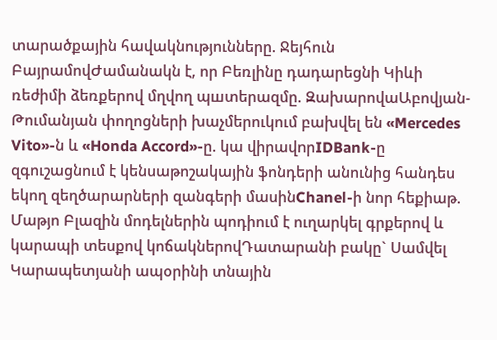տարածքային հավակնությունները. Ջեյհուն ԲայրամովԺամանակն է, որ Բեռլինը դադարեցնի Կիևի ռեժիմի ձեռքերով մղվող պшտերազմը. ԶախարովաԱբովյան-Թումանյան փողոցների խաչմերուկում բախվել են «Mercedes Vito»-ն և «Honda Accord»-ը. կա վիրավnրIDBank-ը զգուշացնում է կենսաթոշակային ֆոնդերի անունից հանդես եկող զեղծարարների զանգերի մասինChanel-ի նոր հեքիաթ. Մաթյո Բլազին մոդելներին պոդիում է ուղարկել գրքերով և կարապի տեսքով կոճակներովԴատարանի բակը` Սամվել Կարապետյանի ապօրինի տնային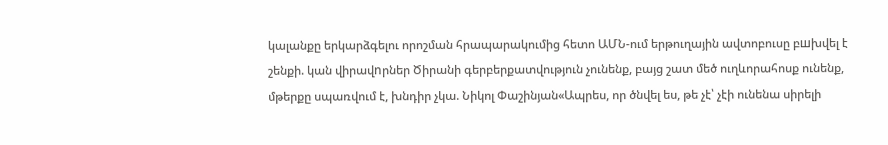կալանքը երկարձգելու որոշման հրապարակումից հետո ԱՄՆ-ում երթուղային ավտոբուսը բшխվել է շենքի. կան վիրավnրներ Ծիրանի գերբերքատվություն չունենք, բայց շատ մեծ ուղևորահոսք ունենք, մթերքը սպառվում է, խնդիր չկա. Նիկոլ Փաշինյան«Ապրես, որ ծնվել ես, թե չէ՝ չէի ունենա սիրելի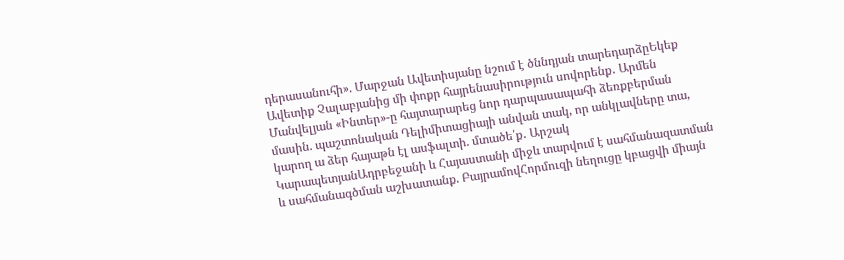դերասանուհի». Մարջան Ավետիսյանը նշում է ծննդյան տարեդարձըԵկեք Ավետիք Չալաբյանից մի փոքր հայրենասիրություն սովորենք․ Արմեն Մանվելյան «Ինտեր»-ը հայտարարեց նոր դարպասապահի ձեռքբերման մասին. պաշտոնական Դելիմիտացիայի անվան տակ, որ անկլավները տա, կարող ա ձեր հայաթն էլ ասֆալտի. մտածե՛ք․ Արշակ ԿարապետյանԱդրբեջանի և Հայաստանի միջև տարվում է սահմանազատման և սահմանագծման աշխատանք. ԲայրամովՀորմուզի նեղուցը կբացվի միայն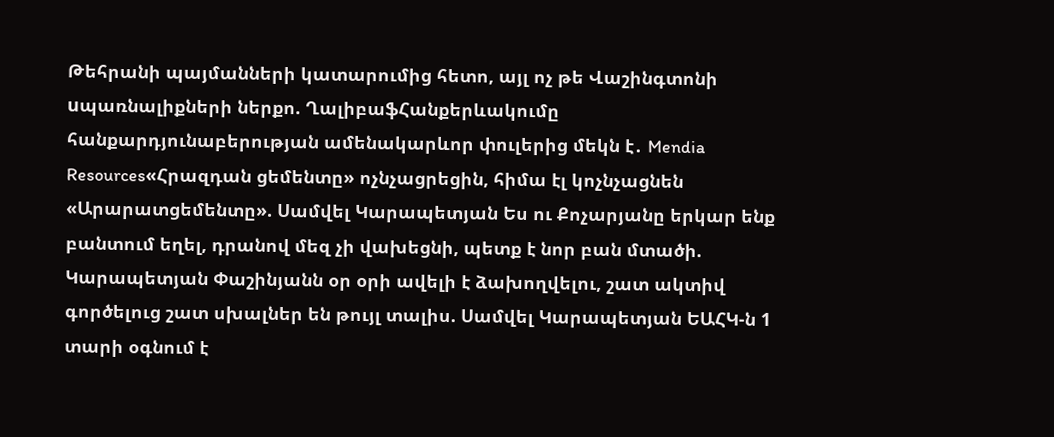Թեհրանի պայմանների կատարումից հետո, այլ ոչ թե Վաշինգտոնի uպառնալիքների ներքո. ՂալիբաֆՀանքերևակումը հանքարդյունաբերության ամենակարևոր փուլերից մեկն է․ Mendia Resources«Հրազդան ցեմենտը» ոչնչացրեցին, հիմա էլ կոչնչացնեն «Արարատցեմենտը». Սամվել Կարապետյան Ես ու Քոչարյանը երկար ենք բանտում եղել, դրանով մեզ չի վախեցնի, պետք է նոր բան մտածի. Կարապետյան Փաշինյանն օր օրի ավելի է ձախողվելու, շատ ակտիվ գործելուց շատ սխալներ են թույլ տալիս. Սամվել Կարապետյան ԵԱՀԿ-ն 1 տարի օգնում է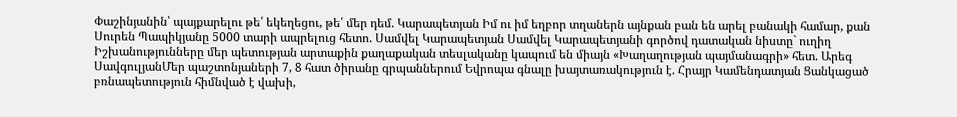Փաշինյանին՝ պայքարելու թե՛ եկեղեցու, թե՛ մեր դեմ. Կարապետյան Իմ ու իմ եղբոր տղաներն այնքան բան են արել բանակի համար, քան Սուրեն Պապիկյանը 5000 տարի ապրելուց հետո. Սամվել Կարապետյան Սամվել Կարապետյանի գործով դատական նիստը` ուղիղ Իշխանությունները մեր պետության արտաքին քաղաքական տեսլականը կապում են միայն «Խաղաղության պայմանագրի» հետ. Արեգ ՍավգուլյանՄեր պաշտոնյաների 7, 8 հատ ծիրանը գրպաններում Եվրոպա գնալը խայտառակություն է. Հրայր Կամենդատյան Ցանկացած բռնապետություն հիմնված է վախի,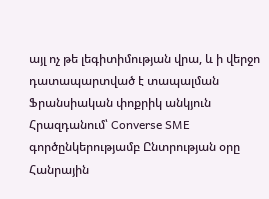այլ ոչ թե լեգիտիմության վրա, և ի վերջո դատապարտված է տապալման Ֆրանսիական փոքրիկ անկյուն Հրազդանում՝ Converse SME գործընկերությամբ Ընտրության օրը Հանրային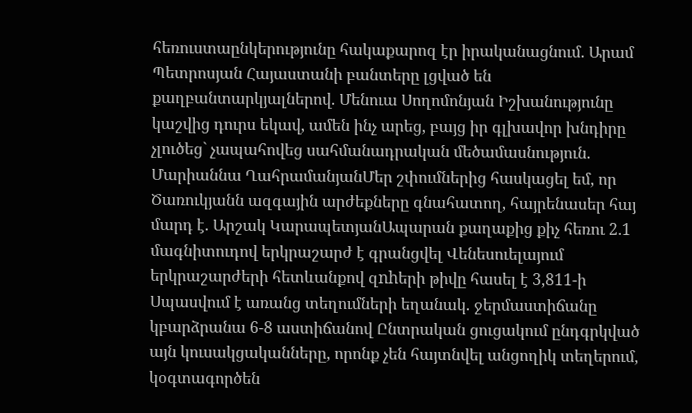հեռուստաընկերությունը հակաքարոզ էր իրականացնում. Արամ Պետրոսյան Հայաստանի բանտերը լցված են քաղբանտարկյալներով. Մենուա Սողոմոնյան Իշխանությունը կաշվից դուրս եկավ, ամեն ինչ արեց, բայց իր գլխավոր խնդիրը չլուծեց` չապահովեց սահմանադրական մեծամասնություն. Մարիաննա ՂահրամանյանՄեր շփումներից հասկացել եմ, որ Ծառուկյանն ազգային արժեքները գնահատող, հայրենասեր հայ մարդ է. Արշակ ԿարապետյանԱպարան քաղաքից քիչ հեռու 2․1 մագնիտուդով երկրաշարժ է գրանցվել Վենեսուելայում երկրաշարժերի հետևանքով զnhերի թիվը հասել է 3,811-ի Սպասվում է առանց տեղումների եղանակ. ջերմաստիճանը կբարձրանա 6-8 աստիճանով Ընտրական ցուցակում ընդգրկված այն կուսակցականները, որոնք չեն հայտնվել անցողիկ տեղերում, կօգտագործեն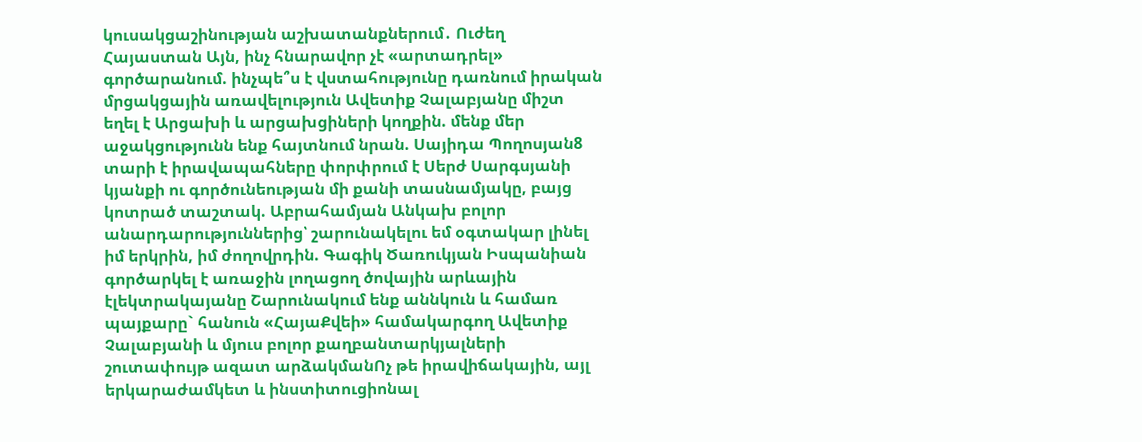կուսակցաշինության աշխատանքներում․ Ուժեղ Հայաստան Այն, ինչ հնարավոր չէ «արտադրել» գործարանում. ինչպե՞ս է վստահությունը դառնում իրական մրցակցային առավելություն Ավետիք Չալաբյանը միշտ եղել է Արցախի և արցախցիների կողքին. մենք մեր աջակցությունն ենք հայտնում նրան. Սայիդա Պողոսյան8 տարի է իրավապահները փորփրում է Սերժ Սարգսյանի կյանքի ու գործունեության մի քանի տասնամյակը, բայց կոտրած տաշտակ. Աբրահամյան Անկախ բոլոր անարդարություններից՝ շարունակելու եմ օգտակար լինել իմ երկրին, իմ ժողովրդին. Գագիկ Ծառուկյան Իսպանիան գործարկել է առաջին լողացող ծովային արևային էլեկտրակայանը Շարունակում ենք աննկուն և համառ պայքարը` հանուն «ՀայաՔվեի» համակարգող Ավետիք Չալաբյանի և մյուս բոլոր քաղբանտարկյալների շուտափույթ ազատ արձակմանՈչ թե իրավիճակային, այլ երկարաժամկետ և ինստիտուցիոնալ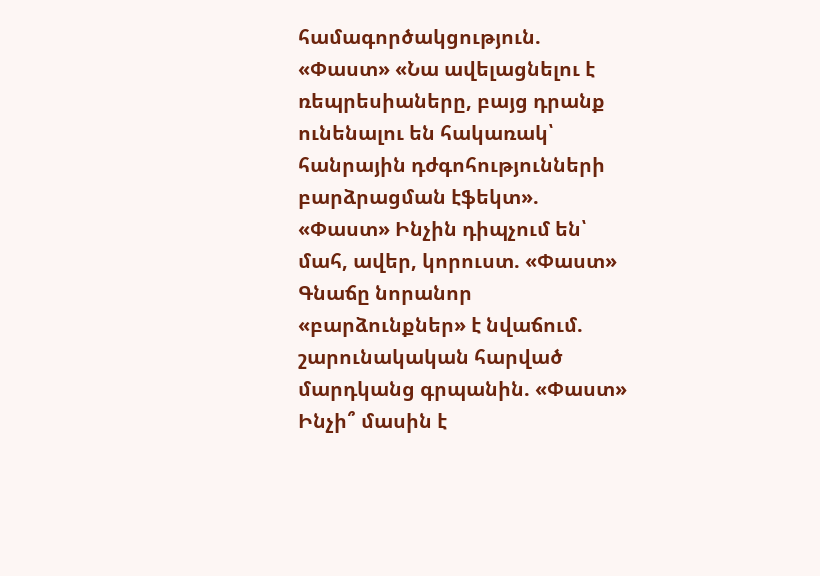համագործակցություն. «Փաստ» «Նա ավելացնելու է ռեպրեսիաները, բայց դրանք ունենալու են հակառակ՝ հանրային դժգոհությունների բարձրացման էֆեկտ». «Փաստ» Ինչին դիպչում են՝ մահ, ավեր, կորուստ. «Փաստ» Գնաճը նորանոր «բարձունքներ» է նվաճում. շարունակական հարված մարդկանց գրպանին. «Փաստ» Ինչի՞ մասին է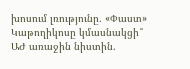խոսում լռությունը. «Փաստ» Կաթողիկոսը կմասնակցի՞ ԱԺ առաջին նիստին.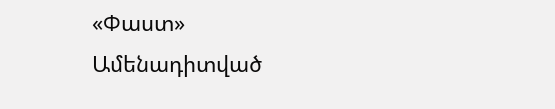«Փաստ»
Ամենադիտված